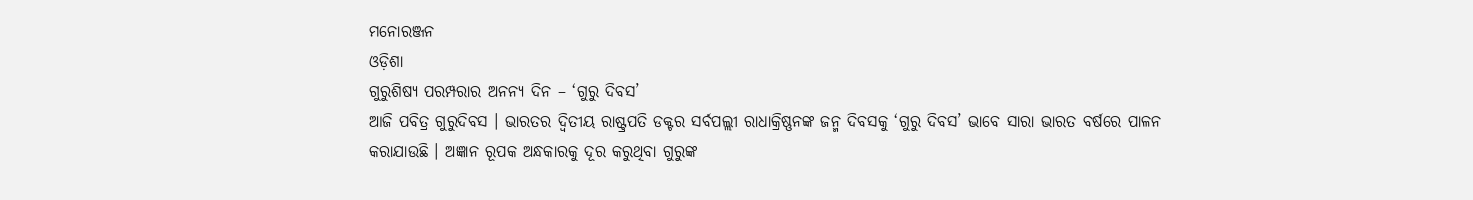ମନୋରଞ୍ଜନ
ଓଡ଼ିଶା
ଗୁରୁଶିଷ୍ୟ ପରମ୍ପରାର ଅନନ୍ୟ ଦିନ – ‘ଗୁରୁ ଦିବସ’
ଆଜି ପବିତ୍ର ଗୁରୁଦିବସ । ଭାରତର ଦ୍ୱିତୀୟ ରାଷ୍ଟ୍ରପତି ଡକ୍ଟର ସର୍ବପଲ୍ଲୀ ରାଧାକ୍ରିଷ୍ଣନଙ୍କ ଜନ୍ମ ଦିବସକୁ ‘ଗୁରୁ ଦିବସ’ ଭାବେ ସାରା ଭାରତ ବର୍ଷରେ ପାଳନ କରାଯାଉଛି । ଅଜ୍ଞାନ ରୂପକ ଅନ୍ଧକାରକୁ ଦୂର କରୁଥିବା ଗୁରୁଙ୍କ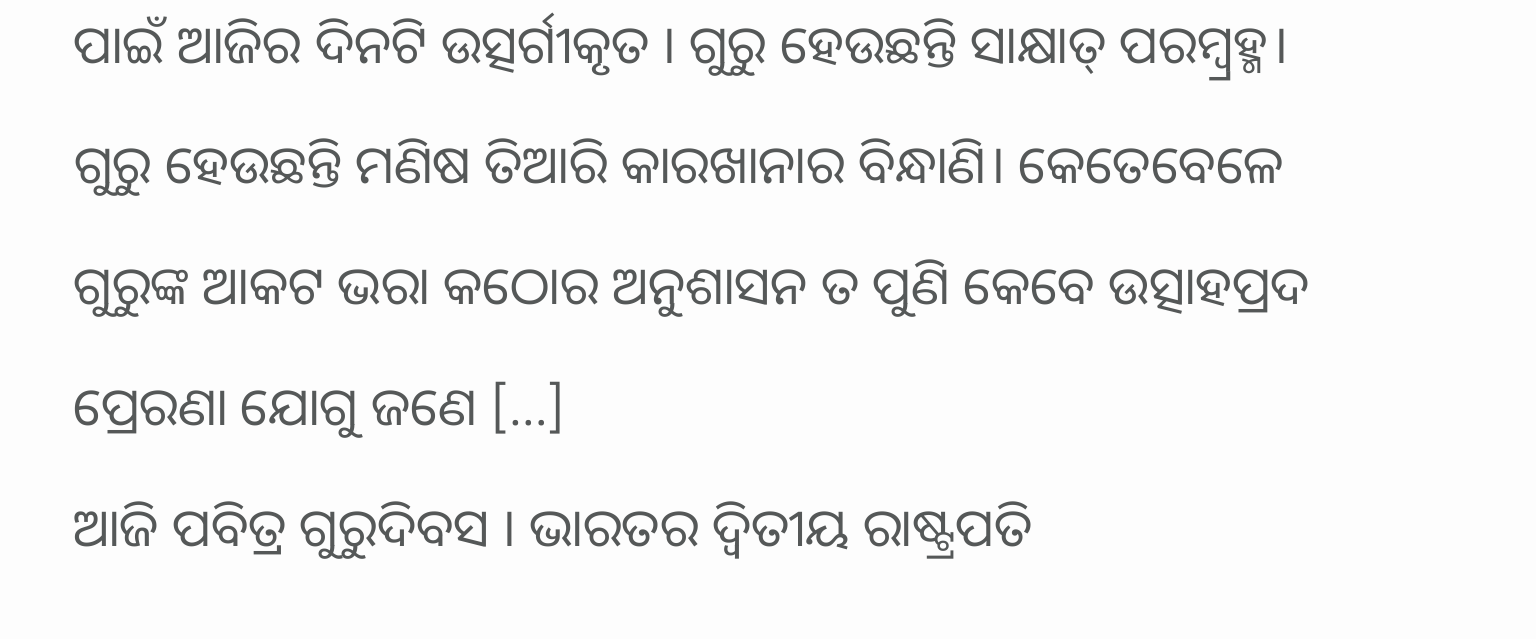ପାଇଁ ଆଜିର ଦିନଟି ଉତ୍ସର୍ଗୀକୃତ । ଗୁରୁ ହେଉଛନ୍ତି ସାକ୍ଷାତ୍ ପରମ୍ବ୍ରହ୍ମ। ଗୁରୁ ହେଉଛନ୍ତି ମଣିଷ ତିଆରି କାରଖାନାର ବିନ୍ଧାଣି। କେତେବେଳେ ଗୁରୁଙ୍କ ଆକଟ ଭରା କଠୋର ଅନୁଶାସନ ତ ପୁଣି କେବେ ଉତ୍ସାହପ୍ରଦ ପ୍ରେରଣା ଯୋଗୁ ଜଣେ […]
ଆଜି ପବିତ୍ର ଗୁରୁଦିବସ । ଭାରତର ଦ୍ୱିତୀୟ ରାଷ୍ଟ୍ରପତି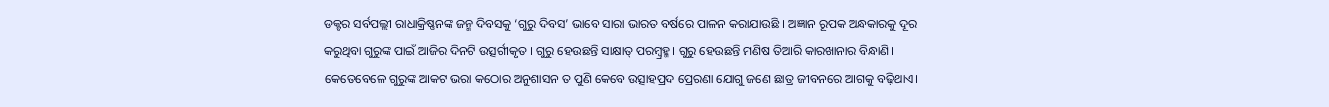ଡକ୍ଟର ସର୍ବପଲ୍ଲୀ ରାଧାକ୍ରିଷ୍ଣନଙ୍କ ଜନ୍ମ ଦିବସକୁ ‘ଗୁରୁ ଦିବସ’ ଭାବେ ସାରା ଭାରତ ବର୍ଷରେ ପାଳନ କରାଯାଉଛି । ଅଜ୍ଞାନ ରୂପକ ଅନ୍ଧକାରକୁ ଦୂର କରୁଥିବା ଗୁରୁଙ୍କ ପାଇଁ ଆଜିର ଦିନଟି ଉତ୍ସର୍ଗୀକୃତ । ଗୁରୁ ହେଉଛନ୍ତି ସାକ୍ଷାତ୍ ପରମ୍ବ୍ରହ୍ମ। ଗୁରୁ ହେଉଛନ୍ତି ମଣିଷ ତିଆରି କାରଖାନାର ବିନ୍ଧାଣି। କେତେବେଳେ ଗୁରୁଙ୍କ ଆକଟ ଭରା କଠୋର ଅନୁଶାସନ ତ ପୁଣି କେବେ ଉତ୍ସାହପ୍ରଦ ପ୍ରେରଣା ଯୋଗୁ ଜଣେ ଛାତ୍ର ଜୀବନରେ ଆଗକୁ ବଢ଼ିଥାଏ।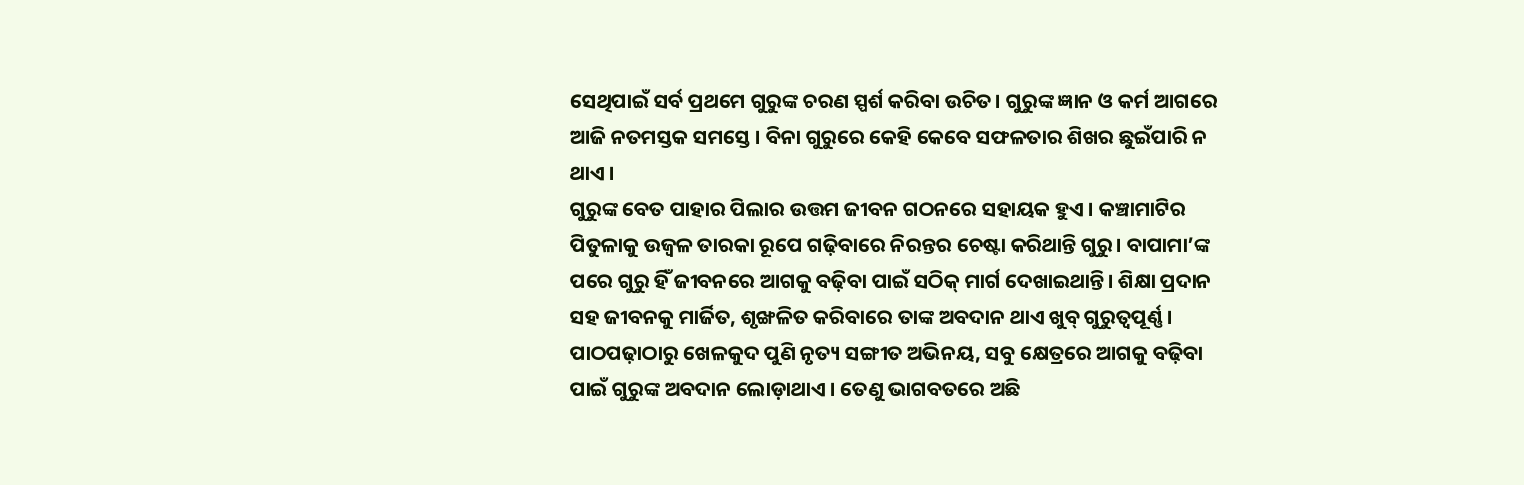ସେଥିପାଇଁ ସର୍ବ ପ୍ରଥମେ ଗୁରୁଙ୍କ ଚରଣ ସ୍ପର୍ଶ କରିବା ଉଚିତ। ଗୁରୁଙ୍କ ଜ୍ଞାନ ଓ କର୍ମ ଆଗରେ ଆଜି ନତମସ୍ତକ ସମସ୍ତେ । ବିନା ଗୁରୁରେ କେହି କେବେ ସଫଳତାର ଶିଖର ଛୁଇଁପାରି ନ ଥାଏ ।
ଗୁରୁଙ୍କ ବେତ ପାହାର ପିଲାର ଉତ୍ତମ ଜୀବନ ଗଠନରେ ସହାୟକ ହୁଏ । କଞ୍ଚାମାଟିର ପିତୁଳାକୁ ଉଜ୍ବଳ ତାରକା ରୂପେ ଗଢ଼ିବାରେ ନିରନ୍ତର ଚେଷ୍ଟା କରିଥାନ୍ତି ଗୁରୁ। ବାପାମା’ଙ୍କ ପରେ ଗୁରୁ ହିଁ ଜୀବନରେ ଆଗକୁ ବଢ଼ିବା ପାଇଁ ସଠିକ୍ ମାର୍ଗ ଦେଖାଇଥାନ୍ତି। ଶିକ୍ଷା ପ୍ରଦାନ ସହ ଜୀବନକୁ ମାର୍ଜିତ, ଶୃଙ୍ଖଳିତ କରିବାରେ ତାଙ୍କ ଅବଦାନ ଥାଏ ଖୁବ୍ ଗୁରୁତ୍ବପୂର୍ଣ୍ଣ। ପାଠପଢ଼ାଠାରୁ ଖେଳକୁଦ ପୁଣି ନୃତ୍ୟ ସଙ୍ଗୀତ ଅଭିନୟ, ସବୁ କ୍ଷେତ୍ରରେ ଆଗକୁ ବଢ଼ିବା ପାଇଁ ଗୁରୁଙ୍କ ଅବଦାନ ଲୋଡ଼ାଥାଏ । ତେଣୁ ଭାଗବତରେ ଅଛି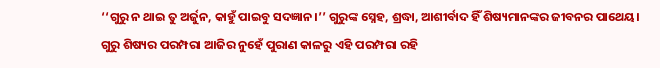‘‘ଗୁରୁ ନ ଥାଇ ତୁ ଅର୍ଜୁନ, କାହୁଁ ପାଇବୁ ସଦଜ୍ଞାନ।’’ ଗୁରୁଙ୍କ ସ୍ନେହ, ଶ୍ରଦ୍ଧା, ଆଶୀର୍ବାଦ ହିଁ ଶିଷ୍ୟମାନଙ୍କର ଜୀବନର ପାଥେୟ। ଗୁରୁ ଶିଷ୍ୟର ପରମ୍ପରା ଆଜିର ନୁହେଁ ପୁରାଣ କାଳରୁ ଏହି ପରମ୍ପରା ରହି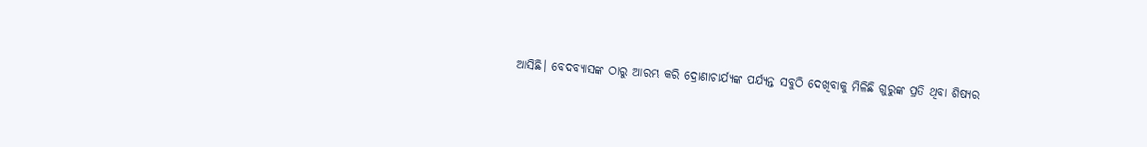ଆସିଛି। ବେଦବ୍ୟାସଙ୍କ ଠାରୁ ଆରମ୍ଭ କରି ଦ୍ରୋଣାଚାର୍ଯ୍ୟଙ୍କ ପର୍ଯ୍ୟନ୍ତ ସବୁଠି ଦେଖିବାକୁ ମିଳିଛି ଗୁରୁଙ୍କ ପ୍ରତି ଥିବା ଶିଷ୍ୟର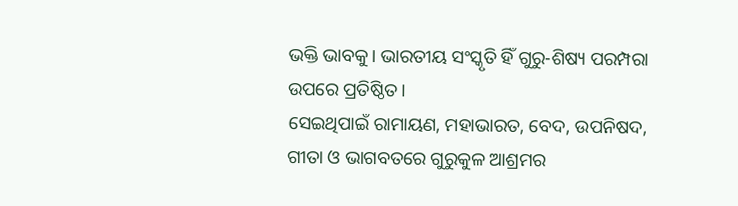ଭକ୍ତି ଭାବକୁ। ଭାରତୀୟ ସଂସ୍କୃତି ହିଁ ଗୁରୁ-ଶିଷ୍ୟ ପରମ୍ପରା ଉପରେ ପ୍ରତିଷ୍ଠିତ।
ସେଇଥିପାଇଁ ରାମାୟଣ, ମହାଭାରତ, ବେଦ, ଉପନିଷଦ, ଗୀତା ଓ ଭାଗବତରେ ଗୁରୁକୁଳ ଆଶ୍ରମର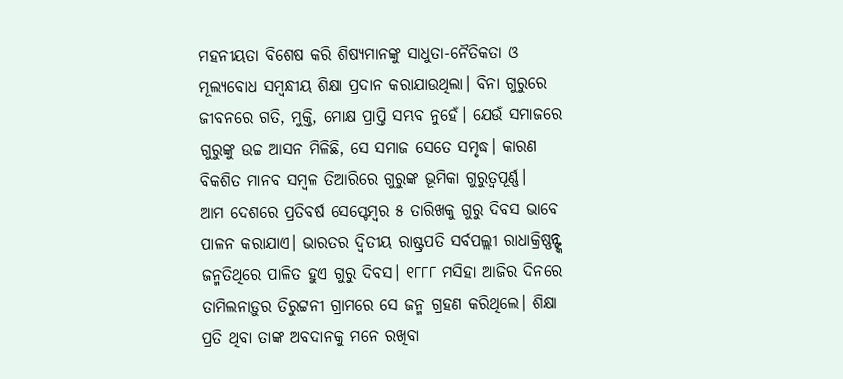ମହନୀୟତା ବିଶେଷ କରି ଶିଷ୍ୟମାନଙ୍କୁ ସାଧୁତା-ନୈତିକତା ଓ ମୂଲ୍ୟବୋଧ ସମ୍ବନ୍ଧୀୟ ଶିକ୍ଷା ପ୍ରଦାନ କରାଯାଉଥିଲା। ବିନା ଗୁରୁରେ ଜୀବନରେ ଗତି, ମୁକ୍ତି, ମୋକ୍ଷ ପ୍ରାପ୍ତି ସମ୍ଭବ ନୁହେଁ। ଯେଉଁ ସମାଜରେ ଗୁରୁଙ୍କୁ ଉଚ୍ଚ ଆସନ ମିଳିଛି, ସେ ସମାଜ ସେତେ ସମୃଦ୍ଧ। କାରଣ ବିକଶିତ ମାନବ ସମ୍ବଳ ତିଆରିରେ ଗୁରୁଙ୍କ ଭୂମିକା ଗୁରୁତ୍ବପୂର୍ଣ୍ଣ।
ଆମ ଦେଶରେ ପ୍ରତିବର୍ଷ ସେପ୍ଟେମ୍ବର ୫ ତାରିଖକୁ ଗୁରୁ ଦିବସ ଭାବେ ପାଳନ କରାଯାଏ। ଭାରତର ଦ୍ବିତୀୟ ରାଷ୍ଟ୍ରପତି ସର୍ବପଲ୍ଲୀ ରାଧାକ୍ରିଷ୍ଣନ୍ଙ୍କ ଜନ୍ମତିଥିରେ ପାଳିତ ହୁଏ ଗୁରୁ ଦିବସ। ୧୮୮୮ ମସିହା ଆଜିର ଦିନରେ ତାମିଲନାଡ଼ୁର ତିରୁଟ୍ଟନୀ ଗ୍ରାମରେ ସେ ଜନ୍ମ ଗ୍ରହଣ କରିଥିଲେ। ଶିକ୍ଷା ପ୍ରତି ଥିବା ତାଙ୍କ ଅବଦାନକୁ ମନେ ରଖିବା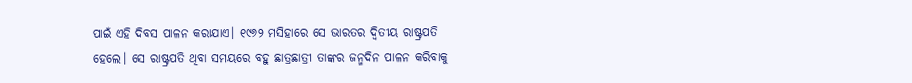ପାଇଁ ଏହି ଦିବସ ପାଳନ କରାଯାଏ। ୧୯୬୨ ମସିହାରେ ସେ ଭାରତର ଦ୍ବିତୀୟ ରାଷ୍ଟ୍ରପତି ହେଲେ। ସେ ରାଷ୍ଟ୍ରପତି ଥିବା ସମୟରେ ବହୁ ଛାତ୍ରଛାତ୍ରୀ ତାଙ୍କର ଜନ୍ମଦିନ ପାଳନ କରିବାକୁ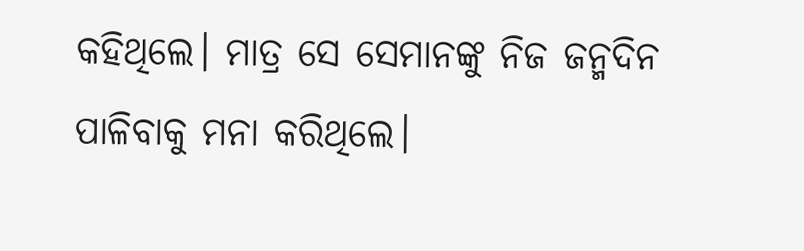କହିଥିଲେ। ମାତ୍ର ସେ ସେମାନଙ୍କୁ ନିଜ ଜନ୍ମଦିନ ପାଳିବାକୁ ମନା କରିଥିଲେ।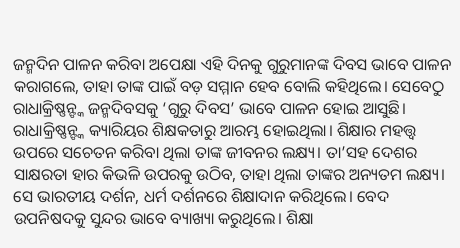ଜନ୍ମଦିନ ପାଳନ କରିବା ଅପେକ୍ଷା ଏହି ଦିନକୁ ଗୁରୁମାନଙ୍କ ଦିବସ ଭାବେ ପାଳନ କରାଗଲେ, ତାହା ତାଙ୍କ ପାଇଁ ବଡ଼ ସମ୍ମାନ ହେବ ବୋଲି କହିଥିଲେ। ସେବେଠୁ ରାଧାକ୍ରିଷ୍ଣନ୍ଙ୍କ ଜନ୍ମଦିବସକୁ ‘ଗୁରୁ ଦିବସ’ ଭାବେ ପାଳନ ହୋଇ ଆସୁଛି। ରାଧାକ୍ରିଷ୍ଣନ୍ଙ୍କ କ୍ୟାରିୟର ଶିକ୍ଷକତାରୁ ଆରମ୍ଭ ହୋଇଥିଲା। ଶିକ୍ଷାର ମହତ୍ତ୍ବ ଉପରେ ସଚେତନ କରିବା ଥିଲା ତାଙ୍କ ଜୀବନର ଲକ୍ଷ୍ୟ। ତା’ସହ ଦେଶର ସାକ୍ଷରତା ହାର କିଭଳି ଉପରକୁ ଉଠିବ, ତାହା ଥିଲା ତାଙ୍କର ଅନ୍ୟତମ ଲକ୍ଷ୍ୟ। ସେ ଭାରତୀୟ ଦର୍ଶନ, ଧର୍ମ ଦର୍ଶନରେ ଶିକ୍ଷାଦାନ କରିଥିଲେ। ବେଦ ଉପନିଷଦକୁ ସୁନ୍ଦର ଭାବେ ବ୍ୟାଖ୍ୟା କରୁଥିଲେ। ଶିକ୍ଷା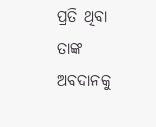ପ୍ରତି ଥିବା ତାଙ୍କ ଅବଦାନକୁ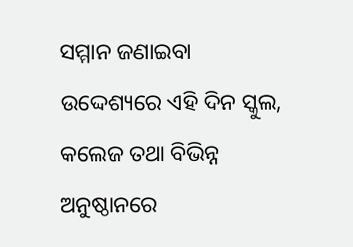ସମ୍ମାନ ଜଣାଇବା ଉଦ୍ଦେଶ୍ୟରେ ଏହି ଦିନ ସ୍କୁଲ, କଲେଜ ତଥା ବିଭିନ୍ନ ଅନୁଷ୍ଠାନରେ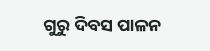ଗୁରୁ ଦିବସ ପାଳନ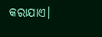କରାଯାଏ।